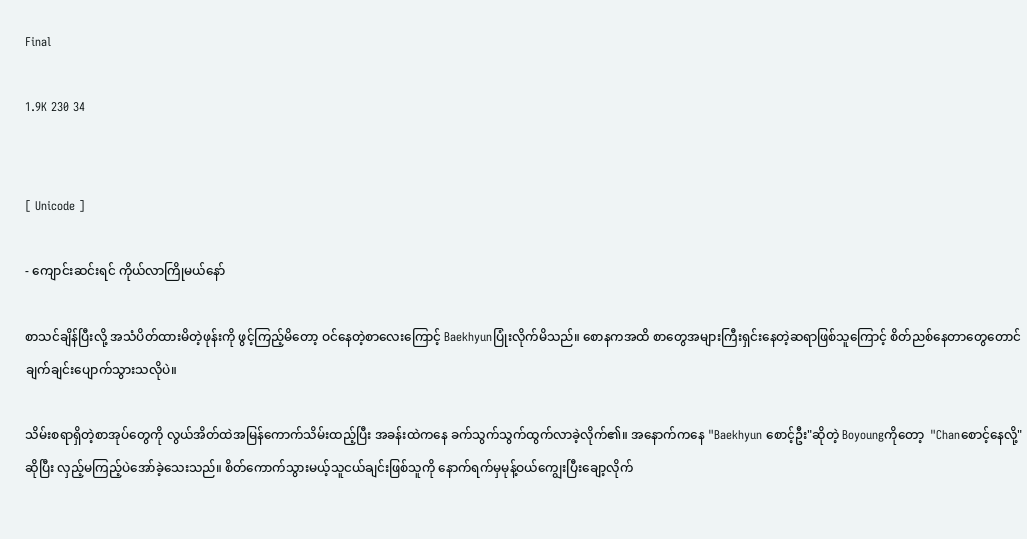Final

1.9K 230 34


[ Unicode ]

- ကျောင်းဆင်းရင် ကိုယ်လာကြိုမယ်နော်

စာသင်ချိန်ပြီးလို့ အသံပိတ်ထားမိတဲ့ဖုန်းကို ဖွင့်ကြည့်မိတော့ ဝင်နေတဲ့စာလေးကြောင့် Baekhyunပြုံးလိုက်မိသည်။ စောနကအထိ စာတွေအများကြီးရှင်းနေတဲ့ဆရာဖြစ်သူကြောင့် စိတ်ညစ်နေတာတွေတောင် ချက်ချင်းပျောက်သွားသလိုပဲ။

သိမ်းစရာရှိတဲ့စာအုပ်တွေကို လွယ်အိတ်ထဲအမြန်ကောက်သိမ်းထည့်ပြီး အခန်းထဲကနေ ခက်သွက်သွက်ထွက်လာခဲ့လိုက်၏။ အနောက်ကနေ "Baekhyun စောင့်ဦး"ဆိုတဲ့ Boyoungကိုတော့  "Chanစောင့်နေလို့"ဆိုပြီး လှည့်မကြည့်ပဲအော်ခဲ့သေးသည်။ စိတ်ကောက်သွားမယ့်သူငယ်ချင်းဖြစ်သူကို နောက်ရက်မှမုန့်ဝယ်ကျွေးပြီးချော့လိုက်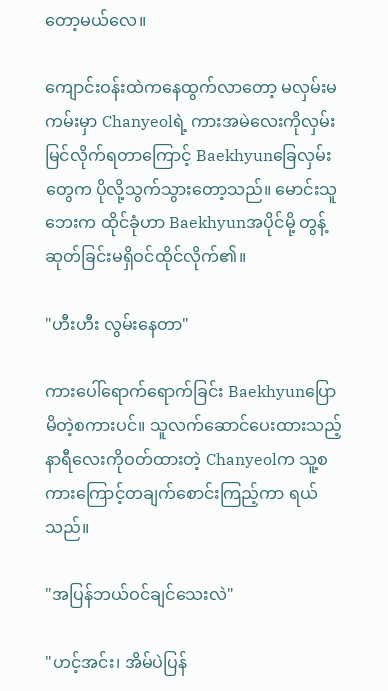တော့မယ်လေ။

ကျောင်းဝန်းထဲကနေထွက်လာတော့ မလှမ်းမကမ်းမှာ Chanyeolရဲ့ ကားအမဲလေးကိုလှမ်းမြင်လိုက်ရတာကြောင့် Baekhyunခြေလှမ်းတွေက ပိုလို့သွက်သွားတော့သည်။ မောင်းသူဘေးက ထိုင်ခုံဟာ Baekhyunအပိုင်မို့ တွန့်ဆုတ်ခြင်းမရှိဝင်ထိုင်လိုက်၏။

"ဟီးဟီး လွမ်းနေတာ"

ကားပေါ်ရောက်ရောက်ခြင်း Baekhyunပြောမိတဲ့စကားပင်။ သူလက်ဆောင်ပေးထားသည့်နာရီလေးကိုဝတ်ထားတဲ့ Chanyeolက သူ့စကားကြောင့်တချက်စောင်းကြည့်ကာ ရယ်သည်။

"အပြန်ဘယ်ဝင်ချင်သေးလဲ"

"ဟင့်အင်း၊ အိမ်ပဲပြန်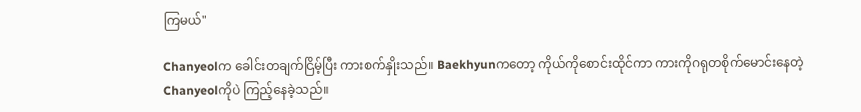ကြမယ်"

Chanyeolက ခေါင်းတချက်ငြိမ့်ပြီး ကားစက်နှိုးသည်။ Baekhyunကတော့ ကိုယ်ကိုစောင်းထိုင်ကာ ကားကိုဂရုတစိုက်မောင်းနေတဲ့Chanyeolကိုပဲ ကြည့်နေခဲ့သည်။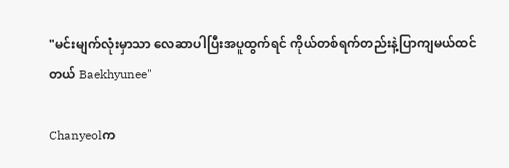"မင်းမျက်လုံးမှာသာ လေဆာပါပြီးအပူထွက်ရင် ကိုယ်တစ်ရက်တည်းနဲ့ပြာကျမယ်ထင်တယ် Baekhyunee"

Chanyeolက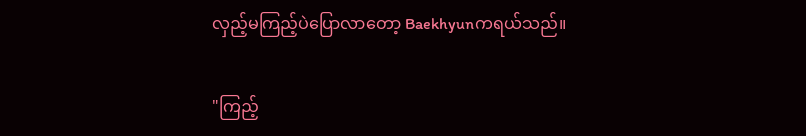လှည့်မကြည့်ပဲပြောလာတော့ Baekhyunကရယ်သည်။

"ကြည့်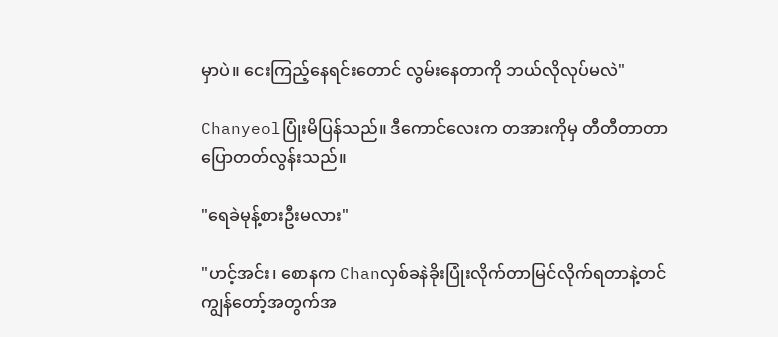မှာပဲ။ ငေးကြည့်နေရင်းတောင် လွမ်းနေတာကို ဘယ်လိုလုပ်မလဲ"

Chanyeolပြုံးမိပြန်သည်။ ဒီကောင်လေးက တအားကိုမှ တီတီတာတာပြောတတ်လွန်းသည်။

"ရေခဲမုန့်စားဦးမလား"

"ဟင့်အင်း၊ စောနက Chanလှစ်ခနဲခိုးပြုံးလိုက်တာမြင်လိုက်ရတာနဲ့တင် ကျွန်တော့်အတွက်အ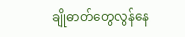ချိုဓာတ်တွေလွန်နေ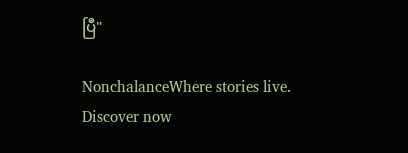ပြီ"

NonchalanceWhere stories live. Discover now